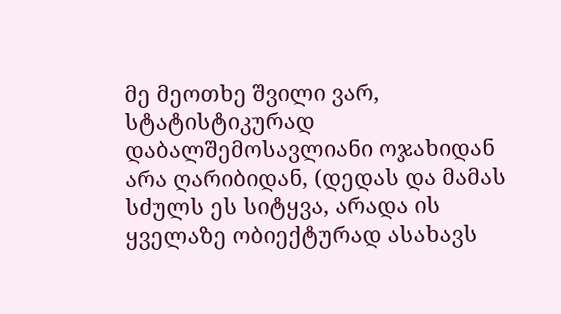მე მეოთხე შვილი ვარ, სტატისტიკურად დაბალშემოსავლიანი ოჯახიდან არა ღარიბიდან, (დედას და მამას სძულს ეს სიტყვა, არადა ის ყველაზე ობიექტურად ასახავს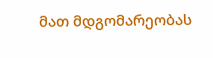მათ მდგომარეობას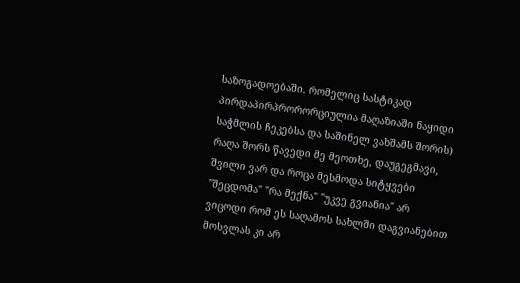საზოგადოებაში. რომელიც სასტიკად პირდაპირპრორორციულია მაღაზიაში ნაყიდი საჭმლის ჩეკებსა და საშინელ ვახშამს შორის) რაღა შორს წავედი მე მეოთხე, დაუგეგმავი, შვილი ვარ და როცა მესმოდა სიტყვები "შეცდომა" "რა მექნა" "უკვე გვიანია" არ ვიცოდი რომ ეს საღამოს სახლში დაგვიანებით მოსვლას კი არ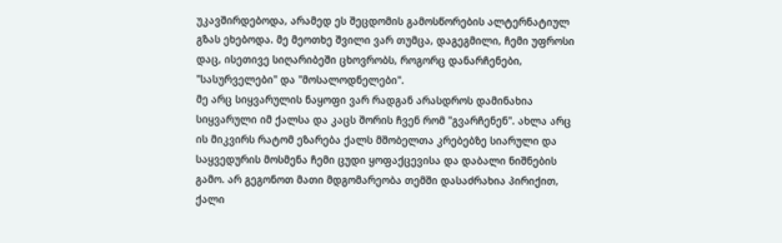უკავშირდებოდა, არამედ ეს შეცდომის გამოსწორების ალტერნატიულ გზას ეხებოდა. მე მეოთხე შვილი ვარ თუმცა, დაგეგმილი, ჩემი უფროსი დაც, ისეთივე სიღარიბეში ცხოვრობს, როგორც დანარჩენები, "სასურველები" და "მოსალოდნელები".
მე არც სიყვარულის ნაყოფი ვარ რადგან არასდროს დამინახია სიყვარული იმ ქალსა და კაცს შორის ჩვენ რომ "გვარჩენენ". ახლა არც ის მიკვირს რატომ ეზარება ქალს მშობელთა კრებებზე სიარული და საყვედურის მოსმენა ჩემი ცუდი ყოფაქცევისა და დაბალი ნიშნების გამო. არ გეგონოთ მათი მდგომარეობა თემში დასაძრახია პირიქით, ქალი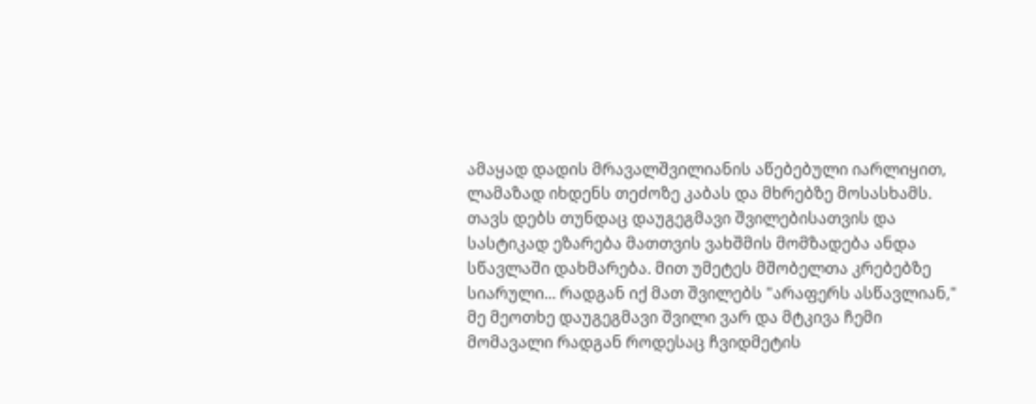ამაყად დადის მრავალშვილიანის აწებებული იარლიყით, ლამაზად იხდენს თეძოზე კაბას და მხრებზე მოსასხამს. თავს დებს თუნდაც დაუგეგმავი შვილებისათვის და სასტიკად ეზარება მათთვის ვახშმის მომზადება ანდა სწავლაში დახმარება. მით უმეტეს მშობელთა კრებებზე სიარული... რადგან იქ მათ შვილებს "არაფერს ასწავლიან,"
მე მეოთხე დაუგეგმავი შვილი ვარ და მტკივა ჩემი მომავალი რადგან როდესაც ჩვიდმეტის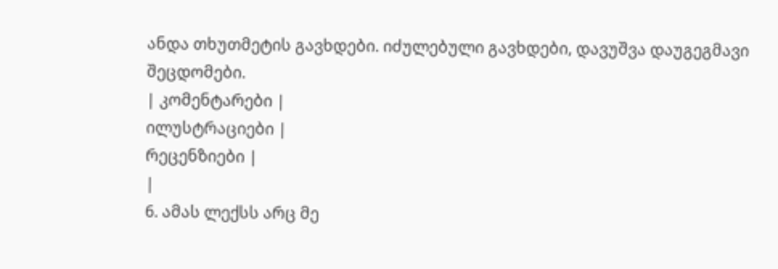ანდა თხუთმეტის გავხდები. იძულებული გავხდები, დავუშვა დაუგეგმავი შეცდომები.
| კომენტარები |
ილუსტრაციები |
რეცენზიები |
|
6. ამას ლექსს არც მე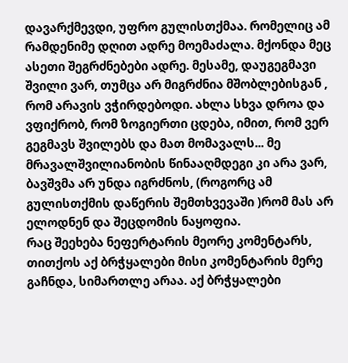დავარქმევდი, უფრო გულისთქმაა. რომელიც ამ რამდენიმე დღით ადრე მოემაძალა. მქონდა მეც ასეთი შეგრძნებები ადრე. მესამე, დაუგეგმავი შვილი ვარ, თუმცა არ მიგრძნია მშობლებისგან , რომ არავის ვჭირდებოდი. ახლა სხვა დროა და ვფიქრობ, რომ ზოგიერთი ცდება, იმით, რომ ვერ გეგმავს შვილებს და მათ მომავალს... მე მრავალშვილიანობის წინააღმდეგი კი არა ვარ, ბავშვმა არ უნდა იგრძნოს, (როგორც ამ გულისთქმის დაწერის შემთხვევაში )რომ მას არ ელოდნენ და შეცდომის ნაყოფია.
რაც შეეხება ნეფერტარის მეორე კომენტარს, თითქოს აქ ბრჭყალები მისი კომენტარის მერე გაჩნდა, სიმართლე არაა. აქ ბრჭყალები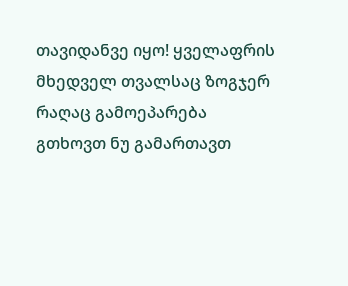თავიდანვე იყო! ყველაფრის მხედველ თვალსაც ზოგჯერ რაღაც გამოეპარება
გთხოვთ ნუ გამართავთ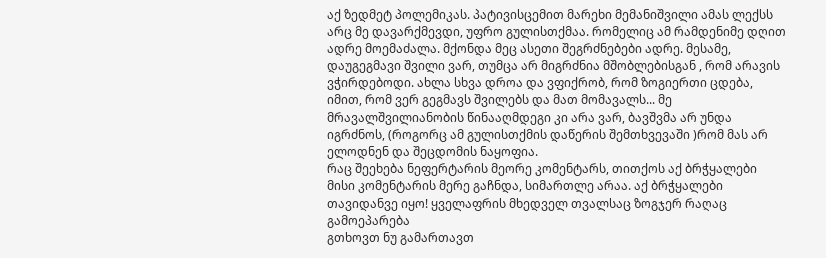აქ ზედმეტ პოლემიკას. პატივისცემით მარეხი მემანიშვილი ამას ლექსს არც მე დავარქმევდი, უფრო გულისთქმაა. რომელიც ამ რამდენიმე დღით ადრე მოემაძალა. მქონდა მეც ასეთი შეგრძნებები ადრე. მესამე, დაუგეგმავი შვილი ვარ, თუმცა არ მიგრძნია მშობლებისგან , რომ არავის ვჭირდებოდი. ახლა სხვა დროა და ვფიქრობ, რომ ზოგიერთი ცდება, იმით, რომ ვერ გეგმავს შვილებს და მათ მომავალს... მე მრავალშვილიანობის წინააღმდეგი კი არა ვარ, ბავშვმა არ უნდა იგრძნოს, (როგორც ამ გულისთქმის დაწერის შემთხვევაში )რომ მას არ ელოდნენ და შეცდომის ნაყოფია.
რაც შეეხება ნეფერტარის მეორე კომენტარს, თითქოს აქ ბრჭყალები მისი კომენტარის მერე გაჩნდა, სიმართლე არაა. აქ ბრჭყალები თავიდანვე იყო! ყველაფრის მხედველ თვალსაც ზოგჯერ რაღაც გამოეპარება
გთხოვთ ნუ გამართავთ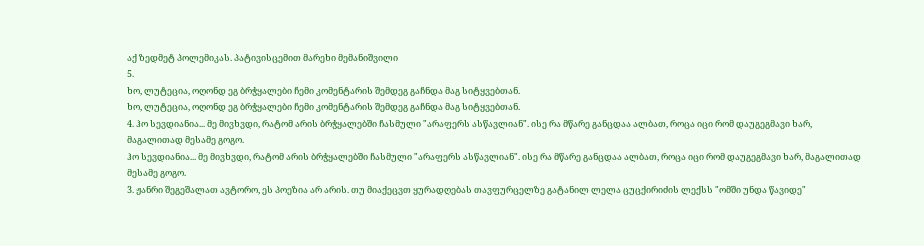აქ ზედმეტ პოლემიკას. პატივისცემით მარეხი მემანიშვილი
5.
ხო, ლუტეცია, ოღონდ ეგ ბრჭყალები ჩემი კომენტარის შემდეგ გაჩნდა მაგ სიტყვებთან.
ხო, ლუტეცია, ოღონდ ეგ ბრჭყალები ჩემი კომენტარის შემდეგ გაჩნდა მაგ სიტყვებთან.
4. ჰო სევდიანია... მე მივხვდი, რატომ არის ბრჭყალებში ჩასმული "არაფერს ასწავლიან". ისე რა მწარე განცდაა ალბათ, როცა იცი რომ დაუგეგმავი ხარ, მაგალითად მესამე გოგო.
ჰო სევდიანია... მე მივხვდი, რატომ არის ბრჭყალებში ჩასმული "არაფერს ასწავლიან". ისე რა მწარე განცდაა ალბათ, როცა იცი რომ დაუგეგმავი ხარ, მაგალითად მესამე გოგო.
3. ჟანრი შეგეშალათ ავტორო, ეს პოეზია არ არის. თუ მიაქეცვთ ყურადღებას თავფურცელზე გატანილ ლელა ცუცქირიძის ლექსს "ომში უნდა წავიდე"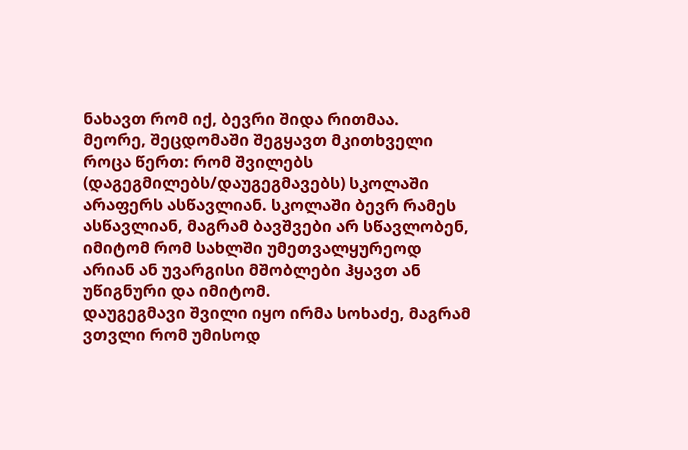ნახავთ რომ იქ, ბევრი შიდა რითმაა.
მეორე, შეცდომაში შეგყავთ მკითხველი როცა წერთ: რომ შვილებს (დაგეგმილებს/დაუგეგმავებს) სკოლაში არაფერს ასწავლიან. სკოლაში ბევრ რამეს ასწავლიან, მაგრამ ბავშვები არ სწავლობენ, იმიტომ რომ სახლში უმეთვალყურეოდ არიან ან უვარგისი მშობლები ჰყავთ ან უწიგნური და იმიტომ.
დაუგეგმავი შვილი იყო ირმა სოხაძე, მაგრამ ვთვლი რომ უმისოდ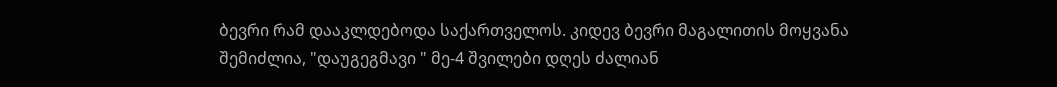ბევრი რამ დააკლდებოდა საქართველოს. კიდევ ბევრი მაგალითის მოყვანა შემიძლია, "დაუგეგმავი " მე-4 შვილები დღეს ძალიან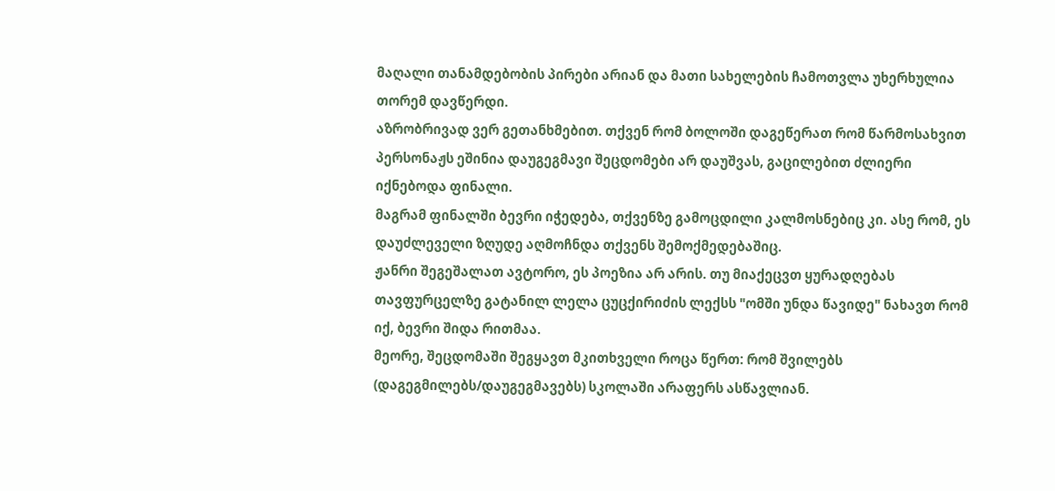მაღალი თანამდებობის პირები არიან და მათი სახელების ჩამოთვლა უხერხულია თორემ დავწერდი.
აზრობრივად ვერ გეთანხმებით. თქვენ რომ ბოლოში დაგეწერათ რომ წარმოსახვით პერსონაჟს ეშინია დაუგეგმავი შეცდომები არ დაუშვას, გაცილებით ძლიერი იქნებოდა ფინალი.
მაგრამ ფინალში ბევრი იჭედება, თქვენზე გამოცდილი კალმოსნებიც კი. ასე რომ, ეს დაუძლეველი ზღუდე აღმოჩნდა თქვენს შემოქმედებაშიც.
ჟანრი შეგეშალათ ავტორო, ეს პოეზია არ არის. თუ მიაქეცვთ ყურადღებას თავფურცელზე გატანილ ლელა ცუცქირიძის ლექსს "ომში უნდა წავიდე" ნახავთ რომ იქ, ბევრი შიდა რითმაა.
მეორე, შეცდომაში შეგყავთ მკითხველი როცა წერთ: რომ შვილებს (დაგეგმილებს/დაუგეგმავებს) სკოლაში არაფერს ასწავლიან.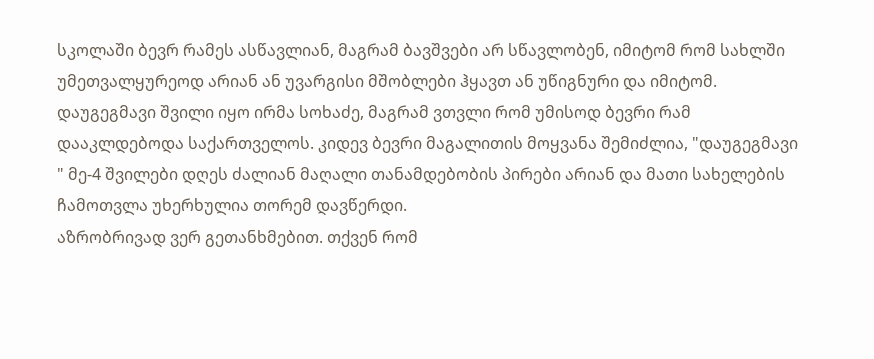სკოლაში ბევრ რამეს ასწავლიან, მაგრამ ბავშვები არ სწავლობენ, იმიტომ რომ სახლში უმეთვალყურეოდ არიან ან უვარგისი მშობლები ჰყავთ ან უწიგნური და იმიტომ.
დაუგეგმავი შვილი იყო ირმა სოხაძე, მაგრამ ვთვლი რომ უმისოდ ბევრი რამ დააკლდებოდა საქართველოს. კიდევ ბევრი მაგალითის მოყვანა შემიძლია, "დაუგეგმავი " მე-4 შვილები დღეს ძალიან მაღალი თანამდებობის პირები არიან და მათი სახელების ჩამოთვლა უხერხულია თორემ დავწერდი.
აზრობრივად ვერ გეთანხმებით. თქვენ რომ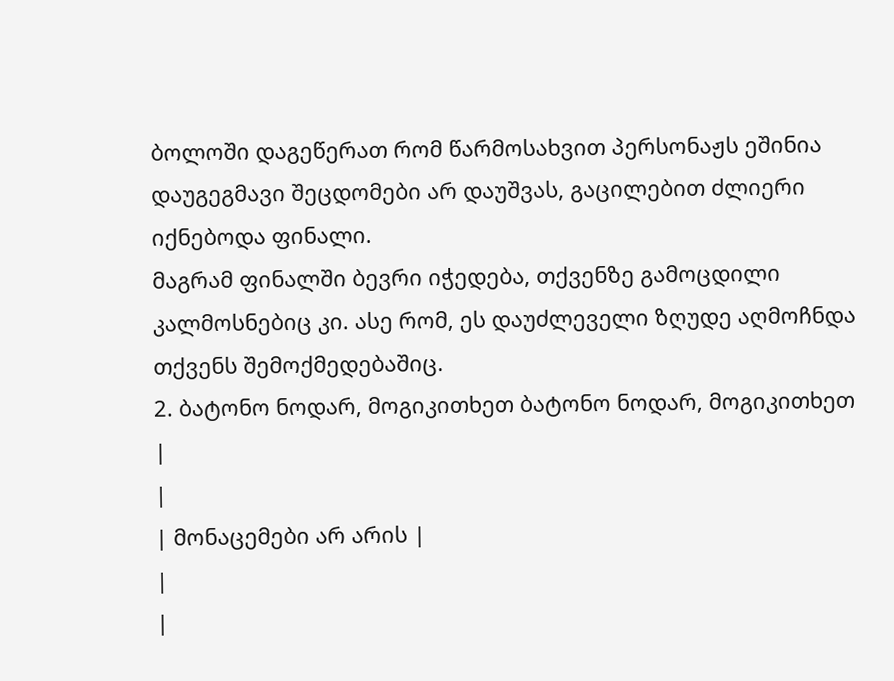ბოლოში დაგეწერათ რომ წარმოსახვით პერსონაჟს ეშინია დაუგეგმავი შეცდომები არ დაუშვას, გაცილებით ძლიერი იქნებოდა ფინალი.
მაგრამ ფინალში ბევრი იჭედება, თქვენზე გამოცდილი კალმოსნებიც კი. ასე რომ, ეს დაუძლეველი ზღუდე აღმოჩნდა თქვენს შემოქმედებაშიც.
2. ბატონო ნოდარ, მოგიკითხეთ ბატონო ნოდარ, მოგიკითხეთ
|
|
| მონაცემები არ არის |
|
|